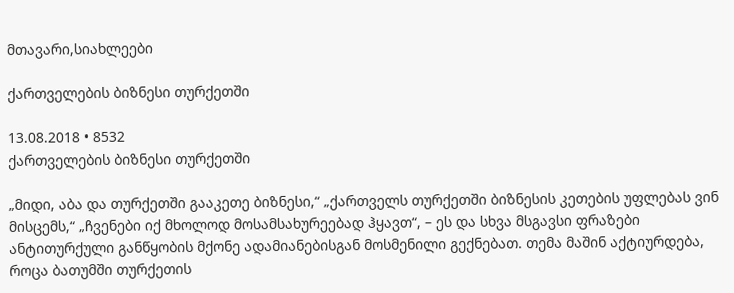მთავარი,სიახლეები

ქართველების ბიზნესი თურქეთში

13.08.2018 • 8532
ქართველების ბიზნესი თურქეთში

„მიდი, აბა და თურქეთში გააკეთე ბიზნესი,“ „ქართველს თურქეთში ბიზნესის კეთების უფლებას ვინ მისცემს,“ „ჩვენები იქ მხოლოდ მოსამსახურეებად ჰყავთ“, – ეს და სხვა მსგავსი ფრაზები ანტითურქული განწყობის მქონე ადამიანებისგან მოსმენილი გექნებათ. თემა მაშინ აქტიურდება, როცა ბათუმში თურქეთის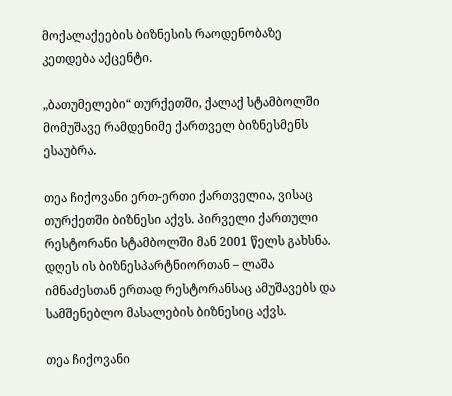მოქალაქეების ბიზნესის რაოდენობაზე კეთდება აქცენტი.

„ბათუმელები“ თურქეთში, ქალაქ სტამბოლში მომუშავე რამდენიმე ქართველ ბიზნესმენს ესაუბრა.

თეა ჩიქოვანი ერთ-ერთი ქართველია, ვისაც თურქეთში ბიზნესი აქვს. პირველი ქართული რესტორანი სტამბოლში მან 2001 წელს გახსნა. დღეს ის ბიზნესპარტნიორთან – ლაშა იმნაძესთან ერთად რესტორანსაც ამუშავებს და სამშენებლო მასალების ბიზნესიც აქვს.

თეა ჩიქოვანი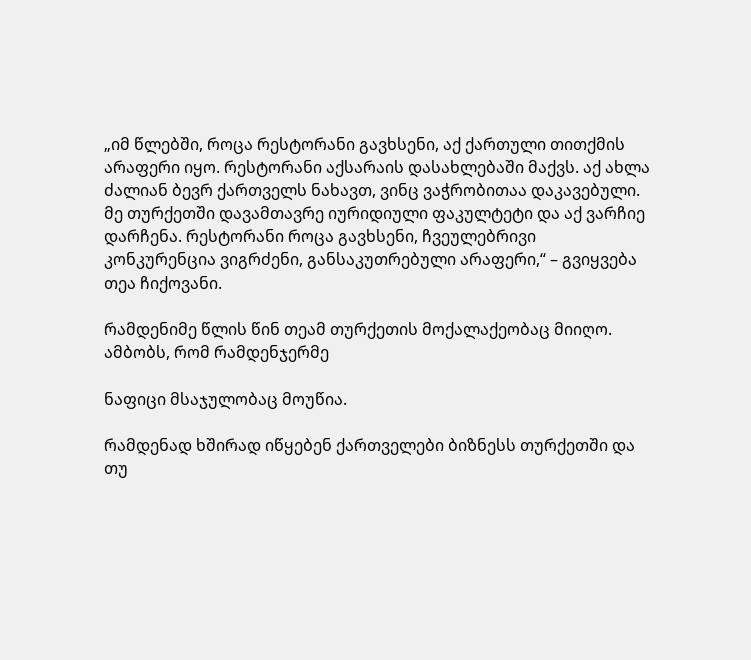„იმ წლებში, როცა რესტორანი გავხსენი, აქ ქართული თითქმის არაფერი იყო. რესტორანი აქსარაის დასახლებაში მაქვს. აქ ახლა ძალიან ბევრ ქართველს ნახავთ, ვინც ვაჭრობითაა დაკავებული. მე თურქეთში დავამთავრე იურიდიული ფაკულტეტი და აქ ვარჩიე დარჩენა. რესტორანი როცა გავხსენი, ჩვეულებრივი კონკურენცია ვიგრძენი, განსაკუთრებული არაფერი,“ – გვიყვება თეა ჩიქოვანი.

რამდენიმე წლის წინ თეამ თურქეთის მოქალაქეობაც მიიღო. ამბობს, რომ რამდენჯერმე

ნაფიცი მსაჯულობაც მოუწია.

რამდენად ხშირად იწყებენ ქართველები ბიზნესს თურქეთში და თუ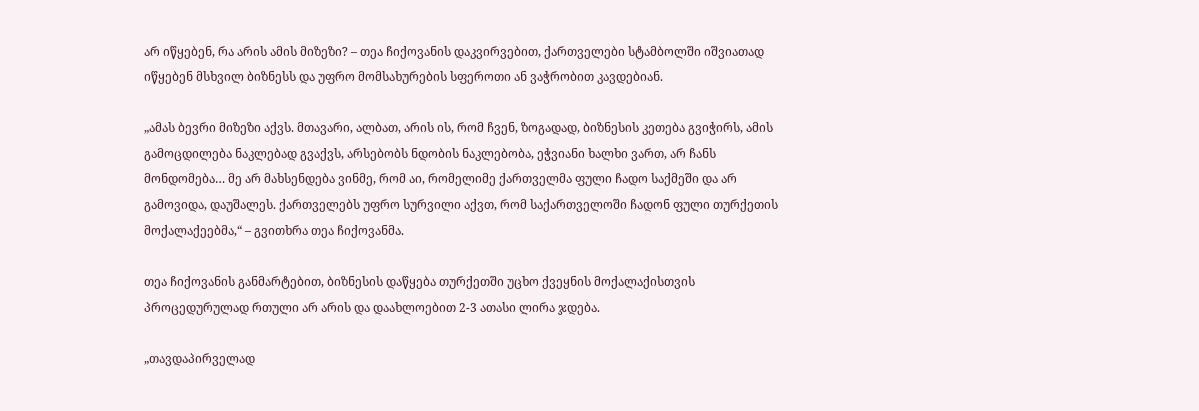არ იწყებენ, რა არის ამის მიზეზი? – თეა ჩიქოვანის დაკვირვებით, ქართველები სტამბოლში იშვიათად იწყებენ მსხვილ ბიზნესს და უფრო მომსახურების სფეროთი ან ვაჭრობით კავდებიან.

„ამას ბევრი მიზეზი აქვს. მთავარი, ალბათ, არის ის, რომ ჩვენ, ზოგადად, ბიზნესის კეთება გვიჭირს, ამის გამოცდილება ნაკლებად გვაქვს, არსებობს ნდობის ნაკლებობა, ეჭვიანი ხალხი ვართ, არ ჩანს მონდომება… მე არ მახსენდება ვინმე, რომ აი, რომელიმე ქართველმა ფული ჩადო საქმეში და არ გამოვიდა, დაუშალეს. ქართველებს უფრო სურვილი აქვთ, რომ საქართველოში ჩადონ ფული თურქეთის მოქალაქეებმა,“ – გვითხრა თეა ჩიქოვანმა.

თეა ჩიქოვანის განმარტებით, ბიზნესის დაწყება თურქეთში უცხო ქვეყნის მოქალაქისთვის პროცედურულად რთული არ არის და დაახლოებით 2-3 ათასი ლირა ჯდება.

„თავდაპირველად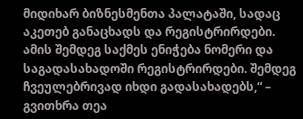მიდიხარ ბიზნესმენთა პალატაში, სადაც აკეთებ განაცხადს და რეგისტრირდები. ამის შემდეგ საქმეს ენიჭება ნომერი და საგადასახადოში რეგისტრირდები. შემდეგ ჩვეულებრივად იხდი გადასახადებს,“ – გვითხრა თეა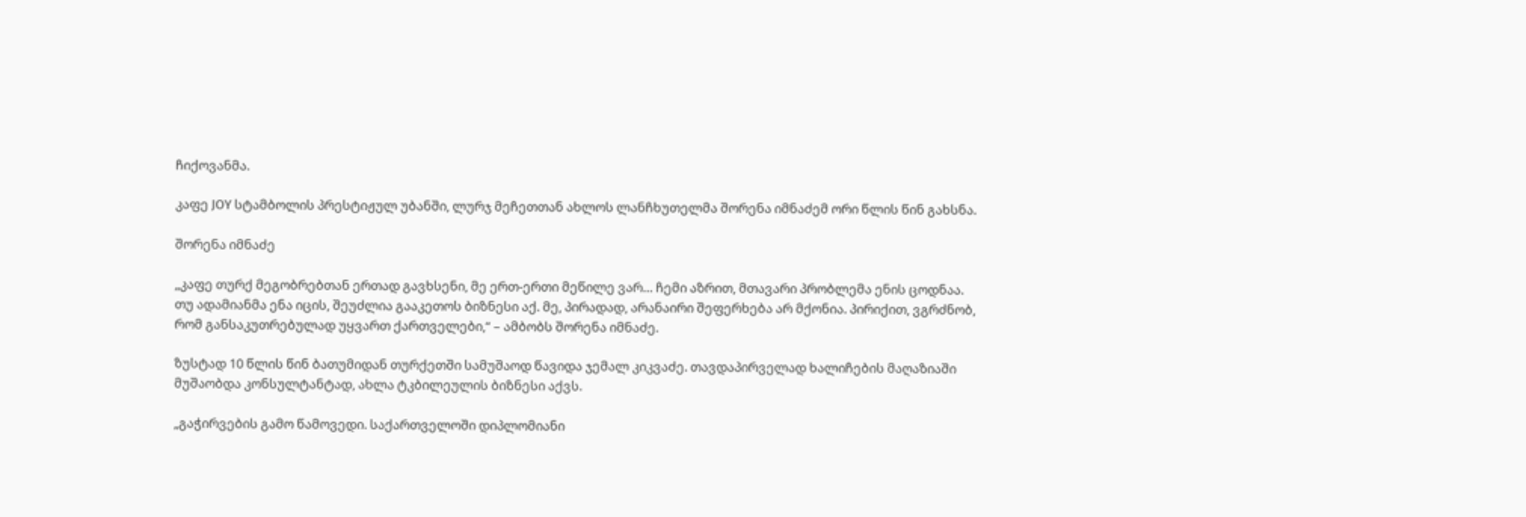ჩიქოვანმა.

კაფე JOY სტამბოლის პრესტიჟულ უბანში, ლურჯ მეჩეთთან ახლოს ლანჩხუთელმა შორენა იმნაძემ ორი წლის წინ გახსნა.

შორენა იმნაძე

„კაფე თურქ მეგობრებთან ერთად გავხსენი, მე ერთ-ერთი მეწილე ვარ… ჩემი აზრით, მთავარი პრობლემა ენის ცოდნაა. თუ ადამიანმა ენა იცის, შეუძლია გააკეთოს ბიზნესი აქ. მე, პირადად, არანაირი შეფერხება არ მქონია. პირიქით, ვგრძნობ, რომ განსაკუთრებულად უყვართ ქართველები,“ – ამბობს შორენა იმნაძე.

ზუსტად 10 წლის წინ ბათუმიდან თურქეთში სამუშაოდ წავიდა ჯემალ კიკვაძე. თავდაპირველად ხალიჩების მაღაზიაში მუშაობდა კონსულტანტად, ახლა ტკბილეულის ბიზნესი აქვს.

„გაჭირვების გამო წამოვედი. საქართველოში დიპლომიანი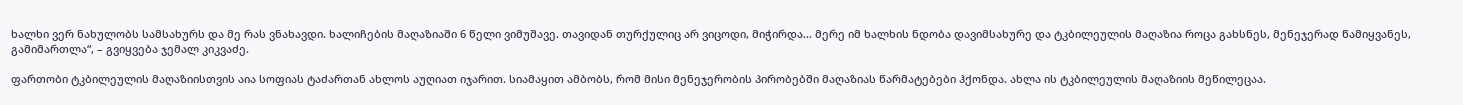ხალხი ვერ ნახულობს სამსახურს და მე რას ვნახავდი. ხალიჩების მაღაზიაში 6 წელი ვიმუშავე. თავიდან თურქულიც არ ვიცოდი, მიჭირდა… მერე იმ ხალხის ნდობა დავიმსახურე და ტკბილეულის მაღაზია როცა გახსნეს, მენეჯერად წამიყვანეს, გამიმართლა“, – გვიყვება ჯემალ კიკვაძე.

ფართობი ტკბილეულის მაღაზიისთვის აია სოფიას ტაძართან ახლოს აუღიათ იჯარით. სიამაყით ამბობს, რომ მისი მენეჯერობის პირობებში მაღაზიას წარმატებები ჰქონდა. ახლა ის ტკბილეულის მაღაზიის მეწილეცაა.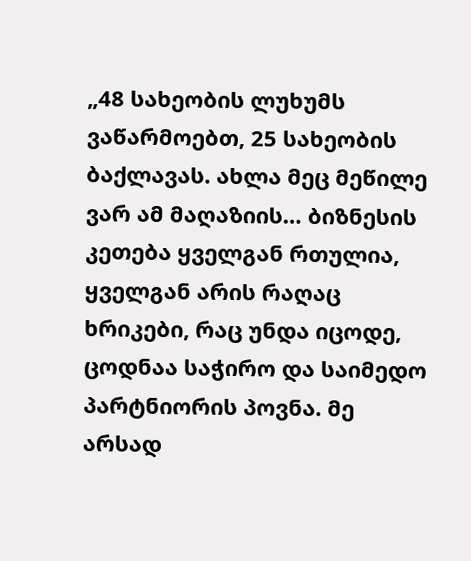„48 სახეობის ლუხუმს ვაწარმოებთ, 25 სახეობის ბაქლავას. ახლა მეც მეწილე ვარ ამ მაღაზიის… ბიზნესის კეთება ყველგან რთულია, ყველგან არის რაღაც ხრიკები, რაც უნდა იცოდე, ცოდნაა საჭირო და საიმედო პარტნიორის პოვნა. მე არსად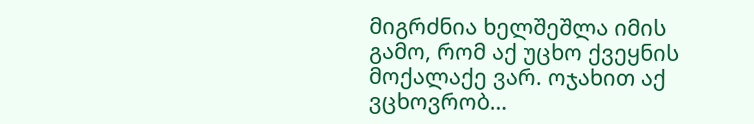მიგრძნია ხელშეშლა იმის გამო, რომ აქ უცხო ქვეყნის მოქალაქე ვარ. ოჯახით აქ ვცხოვრობ…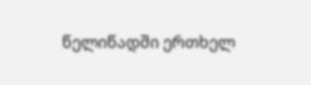წელიწადში ერთხელ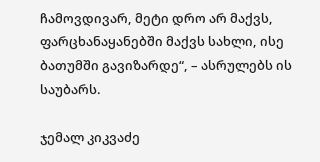ჩამოვდივარ, მეტი დრო არ მაქვს, ფარცხანაყანებში მაქვს სახლი, ისე ბათუმში გავიზარდე“, – ასრულებს ის საუბარს.

ჯემალ კიკვაძე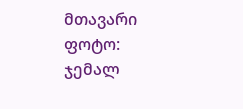მთავარი ფოტო: ჯემალ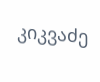კიკვაძე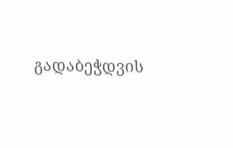გადაბეჭდვის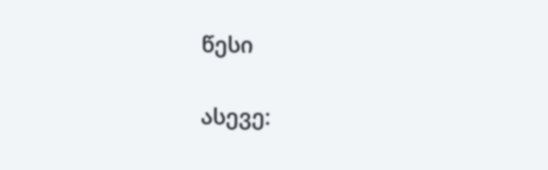წესი


ასევე: